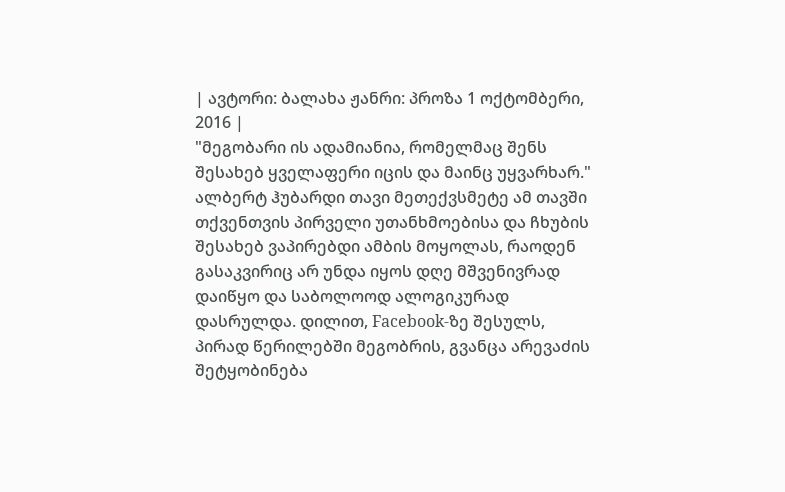| ავტორი: ბალახა ჟანრი: პროზა 1 ოქტომბერი, 2016 |
"მეგობარი ის ადამიანია, რომელმაც შენს შესახებ ყველაფერი იცის და მაინც უყვარხარ." ალბერტ ჰუბარდი თავი მეთექვსმეტე ამ თავში თქვენთვის პირველი უთანხმოებისა და ჩხუბის შესახებ ვაპირებდი ამბის მოყოლას, რაოდენ გასაკვირიც არ უნდა იყოს დღე მშვენივრად დაიწყო და საბოლოოდ ალოგიკურად დასრულდა. დილით, Facebook-ზე შესულს, პირად წერილებში მეგობრის, გვანცა არევაძის შეტყობინება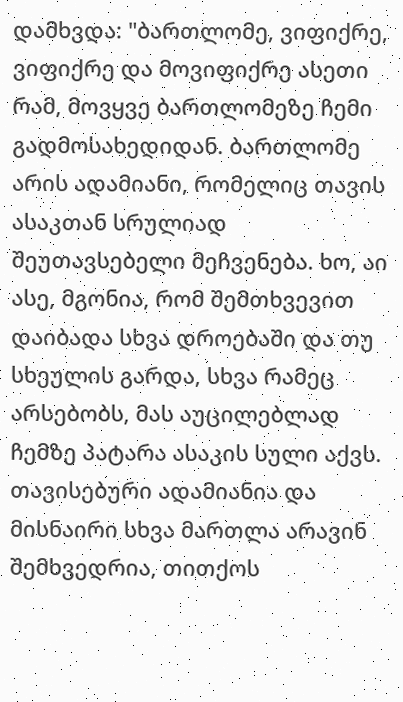დამხვდა: "ბართლომე, ვიფიქრე, ვიფიქრე და მოვიფიქრე ასეთი რამ, მოვყვე ბართლომეზე ჩემი გადმოსახედიდან. ბართლომე არის ადამიანი, რომელიც თავის ასაკთან სრულიად შეუთავსებელი მეჩვენება. ხო, აი ასე, მგონია, რომ შემთხვევით დაიბადა სხვა დროებაში და თუ სხეულის გარდა, სხვა რამეც არსებობს, მას აუცილებლად ჩემზე პატარა ასაკის სული აქვს. თავისებური ადამიანია და მისნაირი სხვა მართლა არავინ შემხვედრია, თითქოს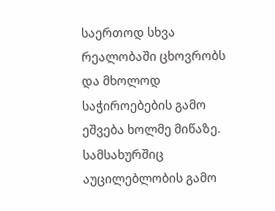საერთოდ სხვა რეალობაში ცხოვრობს და მხოლოდ საჭიროებების გამო ეშვება ხოლმე მიწაზე. სამსახურშიც აუცილებლობის გამო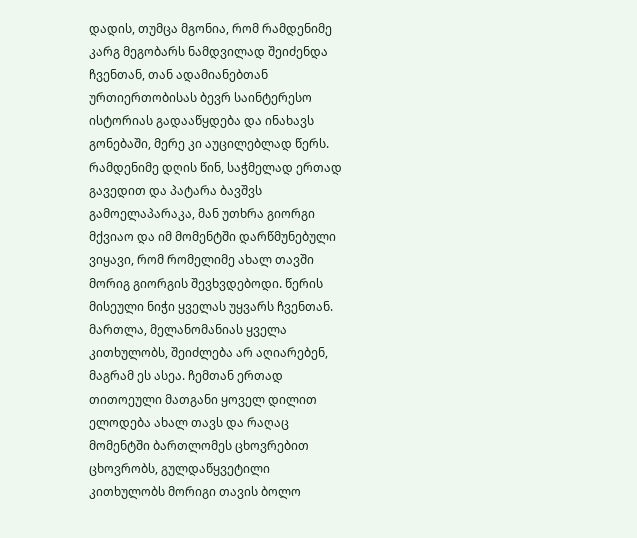დადის, თუმცა მგონია, რომ რამდენიმე კარგ მეგობარს ნამდვილად შეიძენდა ჩვენთან, თან ადამიანებთან ურთიერთობისას ბევრ საინტერესო ისტორიას გადააწყდება და ინახავს გონებაში, მერე კი აუცილებლად წერს. რამდენიმე დღის წინ, საჭმელად ერთად გავედით და პატარა ბავშვს გამოელაპარაკა, მან უთხრა გიორგი მქვიაო და იმ მომენტში დარწმუნებული ვიყავი, რომ რომელიმე ახალ თავში მორიგ გიორგის შევხვდებოდი. წერის მისეული ნიჭი ყველას უყვარს ჩვენთან. მართლა, მელანომანიას ყველა კითხულობს, შეიძლება არ აღიარებენ, მაგრამ ეს ასეა. ჩემთან ერთად თითოეული მათგანი ყოველ დილით ელოდება ახალ თავს და რაღაც მომენტში ბართლომეს ცხოვრებით ცხოვრობს, გულდაწყვეტილი კითხულობს მორიგი თავის ბოლო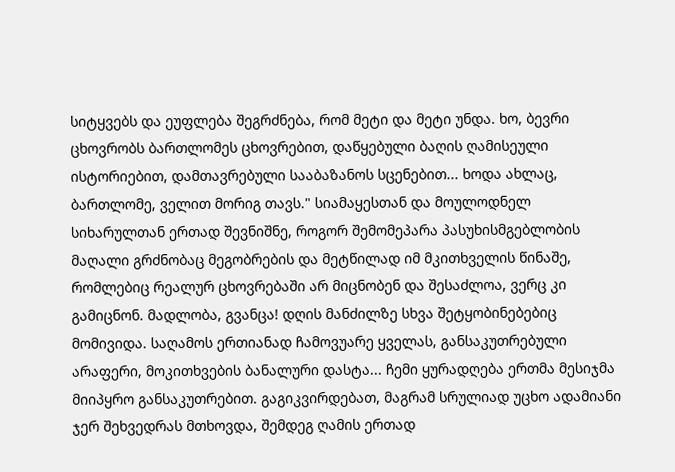სიტყვებს და ეუფლება შეგრძნება, რომ მეტი და მეტი უნდა. ხო, ბევრი ცხოვრობს ბართლომეს ცხოვრებით, დაწყებული ბაღის ღამისეული ისტორიებით, დამთავრებული სააბაზანოს სცენებით... ხოდა ახლაც, ბართლომე, ველით მორიგ თავს." სიამაყესთან და მოულოდნელ სიხარულთან ერთად შევნიშნე, როგორ შემომეპარა პასუხისმგებლობის მაღალი გრძნობაც მეგობრების და მეტწილად იმ მკითხველის წინაშე, რომლებიც რეალურ ცხოვრებაში არ მიცნობენ და შესაძლოა, ვერც კი გამიცნონ. მადლობა, გვანცა! დღის მანძილზე სხვა შეტყობინებებიც მომივიდა. საღამოს ერთიანად ჩამოვუარე ყველას, განსაკუთრებული არაფერი, მოკითხვების ბანალური დასტა... ჩემი ყურადღება ერთმა მესიჯმა მიიპყრო განსაკუთრებით. გაგიკვირდებათ, მაგრამ სრულიად უცხო ადამიანი ჯერ შეხვედრას მთხოვდა, შემდეგ ღამის ერთად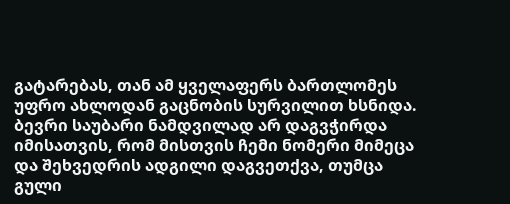გატარებას, თან ამ ყველაფერს ბართლომეს უფრო ახლოდან გაცნობის სურვილით ხსნიდა. ბევრი საუბარი ნამდვილად არ დაგვჭირდა იმისათვის, რომ მისთვის ჩემი ნომერი მიმეცა და შეხვედრის ადგილი დაგვეთქვა, თუმცა გული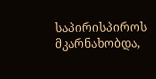საპირისპიროს მკარნახობდა,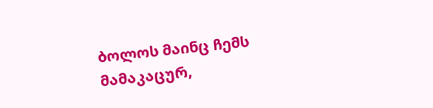ბოლოს მაინც ჩემს მამაკაცურ,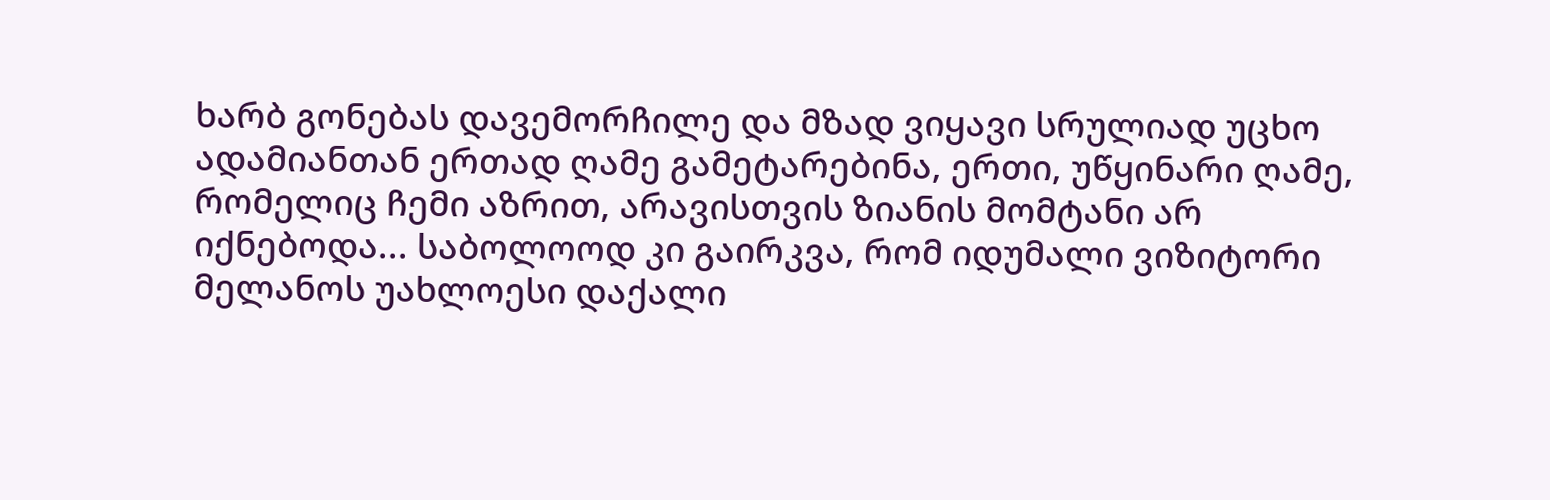ხარბ გონებას დავემორჩილე და მზად ვიყავი სრულიად უცხო ადამიანთან ერთად ღამე გამეტარებინა, ერთი, უწყინარი ღამე, რომელიც ჩემი აზრით, არავისთვის ზიანის მომტანი არ იქნებოდა... საბოლოოდ კი გაირკვა, რომ იდუმალი ვიზიტორი მელანოს უახლოესი დაქალი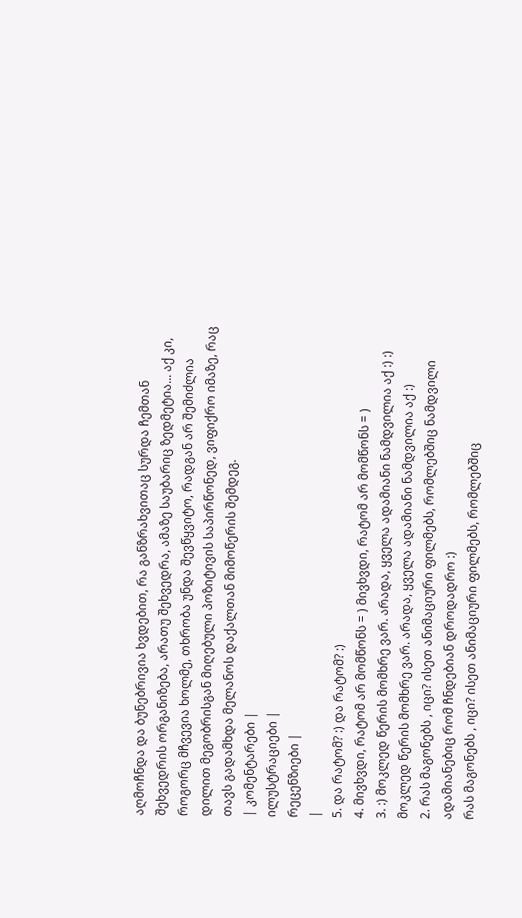აღმოჩნდა და ბუნებრივია ხვდებით, რა განზრახვითაც სურდა ჩემთან შეხვედრის ორგანიზება, არათუ შეხვედრა, ამაზე საუბარიც ზედმეტია... აქ კი, როგორც მჩვევია ხოლმე, თხრობა უნდა შევწყვიტო, რადგან არ შემიძლია დილით მეგობრისგან მიღებული პოზიტივის საპირწონედ, ვიფიქრო იმაზე, რაც თავს გადამხდა მელანოს დაქალთან მიმოწერის შემდეგ.
| კომენტარები |
ილუსტრაციები |
რეცენზიები |
|
5. და რატომ? :) და რატომ? :)
4. მივხვდი, რატომ არ მომწონს = ) მივხვდი, რატომ არ მომწონს = )
3. :) მოკლედ წერის მომხრე ვარ. არადა, ყველა ადამიანი ნამდვილია აქ :) :) მოკლედ წერის მომხრე ვარ. არადა, ყველა ადამიანი ნამდვილია აქ :)
2. რას მაგონებს , იცი? ისეთ ანიმაციური ფილმებს, რომლებშიც ნამდვილი ადამიანებიც რომ ჩნდებიან დროდადრო :)
რას მაგონებს , იცი? ისეთ ანიმაციური ფილმებს, რომლებშიც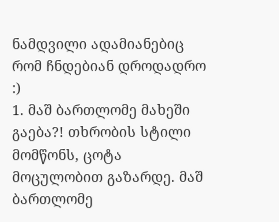ნამდვილი ადამიანებიც რომ ჩნდებიან დროდადრო :)
1. მაშ ბართლომე მახეში გაება?! თხრობის სტილი მომწონს, ცოტა მოცულობით გაზარდე. მაშ ბართლომე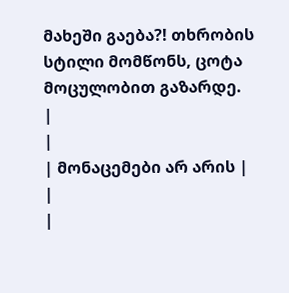მახეში გაება?! თხრობის სტილი მომწონს, ცოტა მოცულობით გაზარდე.
|
|
| მონაცემები არ არის |
|
|